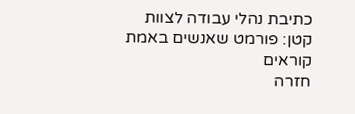כתיבת נהלי עבודה לצוות קטן: פורמט שאנשים באמת קוראים
חזרה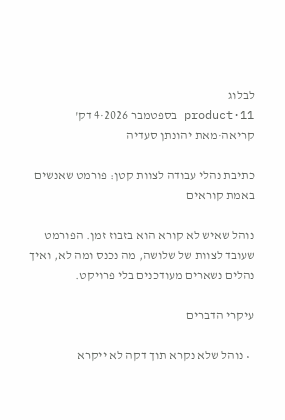לבלוג
product·11 בספטמבר 2026·4 דק' קריאה·מאת יהונתן סעדיה

כתיבת נהלי עבודה לצוות קטן: פורמט שאנשים באמת קוראים

נוהל שאיש לא קורא הוא בזבוז זמן. הפורמט שעובד לצוות של שלושה, מה נכנס ומה לא, ואיך נהלים נשארים מעודכנים בלי פרויקט.

עיקרי הדברים

  • נוהל שלא נקרא תוך דקה לא ייקרא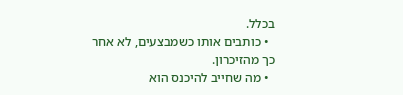בכלל.
  • כותבים אותו כשמבצעים, לא אחר כך מהזיכרון.
  • מה שחייב להיכנס הוא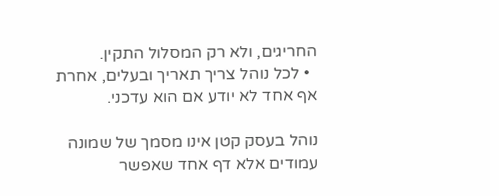החריגים, ולא רק המסלול התקין.
  • לכל נוהל צריך תאריך ובעלים, אחרת אף אחד לא יודע אם הוא עדכני.

נוהל בעסק קטן אינו מסמך של שמונה עמודים אלא דף אחד שאפשר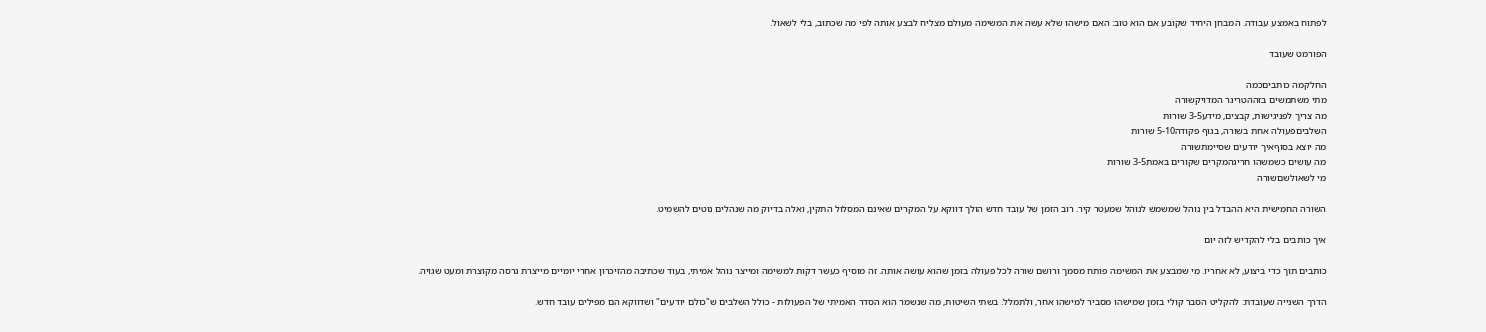לפתוח באמצע עבודה. המבחן היחיד שקובע אם הוא טוב: האם מישהו שלא עשה את המשימה מעולם מצליח לבצע אותה לפי מה שכתוב, בלי לשאול.

הפורמט שעובד

החלקמה כותביםכמה
מתי משתמשים בזההטריגר המדויקשורה
מה צריך לפניגישות, קבצים, מידע3-5 שורות
השלביםפעולה אחת בשורה, בגוף פקודה5-10 שורות
מה יוצא בסוףאיך יודעים שסיימתשורה
מה עושים כשמשהו חריגהמקרים שקורים באמת3-5 שורות
מי לשאולשםשורה

השורה החמישית היא ההבדל בין נוהל שמשמש לנוהל שמעטר קיר. רוב הזמן של עובד חדש הולך דווקא על המקרים שאינם המסלול התקין, ואלה בדיוק מה שנהלים נוטים להשמיט.

איך כותבים בלי להקדיש לזה יום

כותבים תוך כדי ביצוע, לא אחריו. מי שמבצע את המשימה פותח מסמך ורושם שורה לכל פעולה בזמן שהוא עושה אותה. זה מוסיף כעשר דקות למשימה ומייצר נוהל אמיתי, בעוד שכתיבה מהזיכרון אחרי יומיים מייצרת גרסה מקוצרת ומעט שגויה.

הדרך השנייה שעובדת: להקליט הסבר קולי בזמן שמישהו מסביר למישהו אחר, ולתמלל. בשתי השיטות, מה שנשמר הוא הסדר האמיתי של הפעולות - כולל השלבים ש"כולם יודעים" ושדווקא הם מפילים עובד חדש.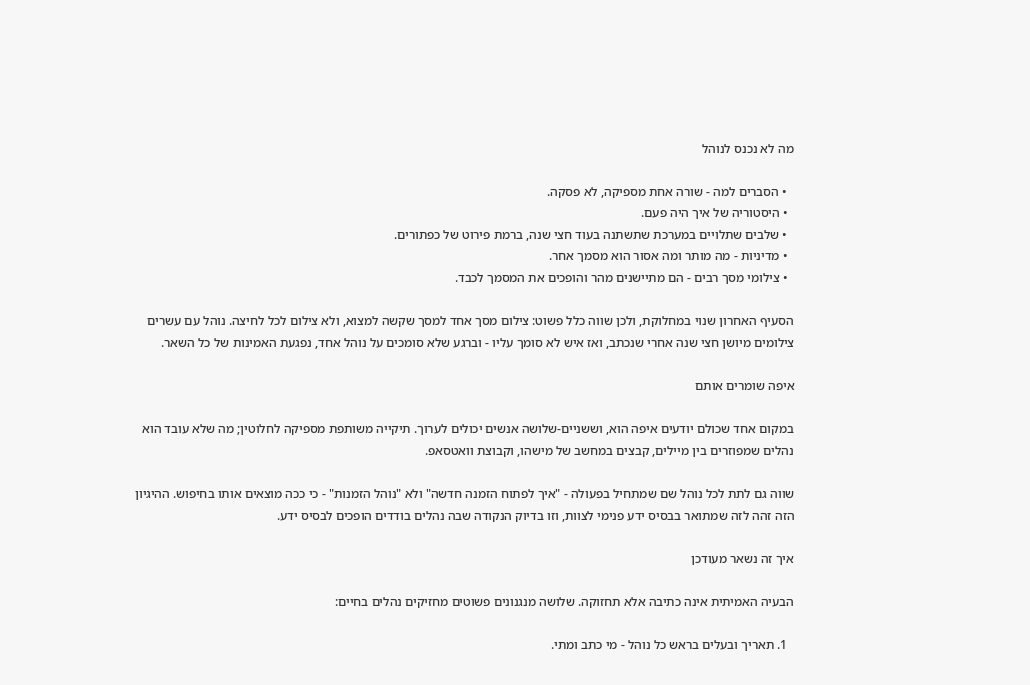מה לא נכנס לנוהל

  • הסברים למה - שורה אחת מספיקה, לא פסקה.
  • היסטוריה של איך היה פעם.
  • שלבים שתלויים במערכת שתשתנה בעוד חצי שנה, ברמת פירוט של כפתורים.
  • מדיניות - מה מותר ומה אסור הוא מסמך אחר.
  • צילומי מסך רבים - הם מתיישנים מהר והופכים את המסמך לכבד.

הסעיף האחרון שנוי במחלוקת, ולכן שווה כלל פשוט: צילום מסך אחד למסך שקשה למצוא, ולא צילום לכל לחיצה. נוהל עם עשרים צילומים מיושן חצי שנה אחרי שנכתב, ואז איש לא סומך עליו - וברגע שלא סומכים על נוהל אחד, נפגעת האמינות של כל השאר.

איפה שומרים אותם

במקום אחד שכולם יודעים איפה הוא, וששניים-שלושה אנשים יכולים לערוך. תיקייה משותפת מספיקה לחלוטין; מה שלא עובד הוא נהלים שמפוזרים בין מיילים, קבצים במחשב של מישהו, וקבוצת וואטסאפ.

שווה גם לתת לכל נוהל שם שמתחיל בפעולה - "איך לפתוח הזמנה חדשה" ולא "נוהל הזמנות" - כי ככה מוצאים אותו בחיפוש. ההיגיון הזה זהה לזה שמתואר בבסיס ידע פנימי לצוות, וזו בדיוק הנקודה שבה נהלים בודדים הופכים לבסיס ידע.

איך זה נשאר מעודכן

הבעיה האמיתית אינה כתיבה אלא תחזוקה. שלושה מנגנונים פשוטים מחזיקים נהלים בחיים:

  1. תאריך ובעלים בראש כל נוהל - מי כתב ומתי.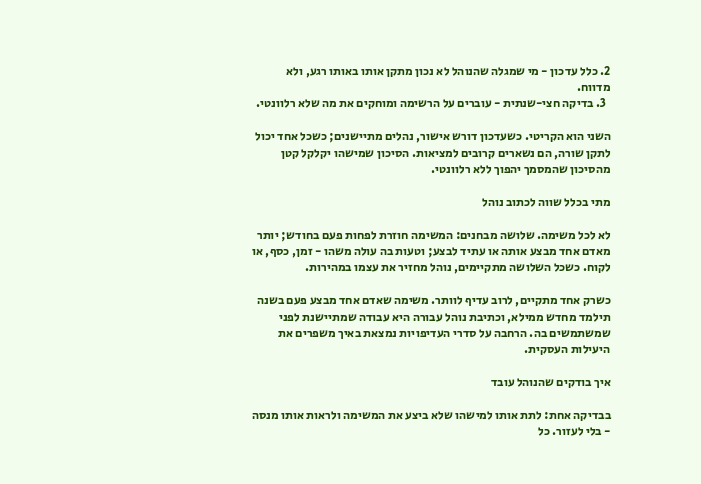2. כלל עדכון - מי שמגלה שהנוהל לא נכון מתקן אותו באותו רגע, ולא מדווח.
  3. בדיקה חצי-שנתית - עוברים על הרשימה ומוחקים את מה שלא רלוונטי.

השני הוא הקריטי. כשעדכון דורש אישור, נהלים מתיישנים; כשכל אחד יכול לתקן שורה, הם נשארים קרובים למציאות. הסיכון שמישהו יקלקל קטן מהסיכון שהמסמך יהפוך ללא רלוונטי.

מתי בכלל שווה לכתוב נוהל

לא לכל משימה. שלושה מבחנים: המשימה חוזרת לפחות פעם בחודש; יותר מאדם אחד מבצע אותה או עתיד לבצע; וטעות בה עולה משהו - זמן, כסף, או לקוח. כשכל השלושה מתקיימים, נוהל מחזיר את עצמו במהירות.

כשרק אחד מתקיים, לרוב עדיף לוותר. משימה שאדם אחד מבצע פעם בשנה תילמד מחדש ממילא, וכתיבת נוהל עבורה היא עבודה שמתיישנת לפני שמשתמשים בה. הרחבה על סדרי העדיפויות נמצאת באיך משפרים את היעילות העסקית.

איך בודקים שהנוהל עובד

בבדיקה אחת: לתת אותו למישהו שלא ביצע את המשימה ולראות אותו מנסה - בלי לעזור. כל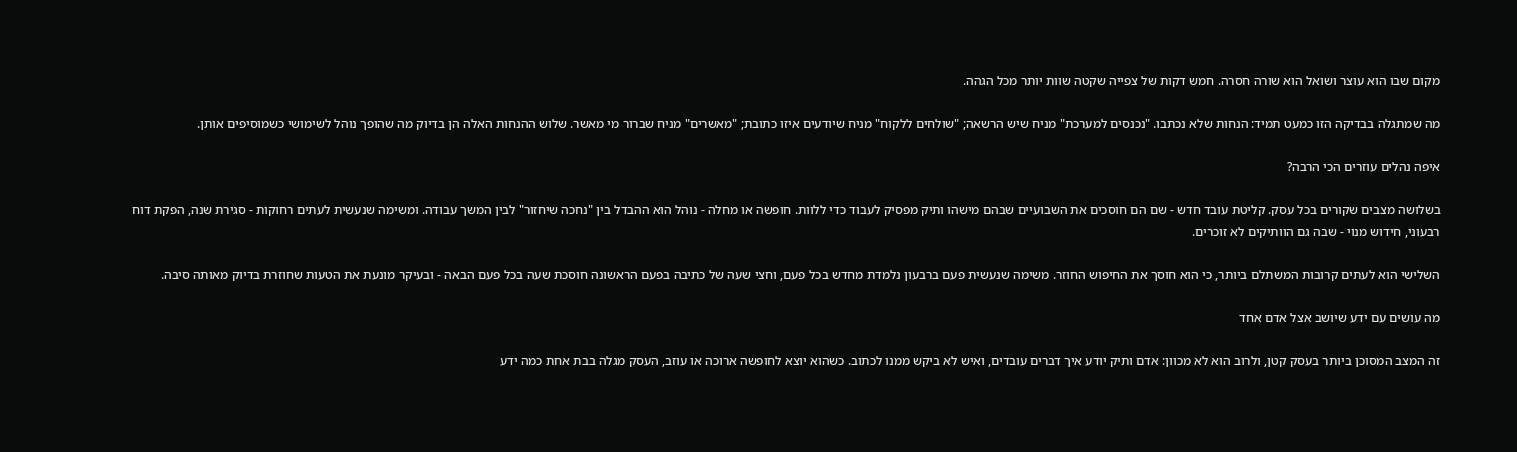מקום שבו הוא עוצר ושואל הוא שורה חסרה. חמש דקות של צפייה שקטה שוות יותר מכל הגהה.

מה שמתגלה בבדיקה הזו כמעט תמיד: הנחות שלא נכתבו. "נכנסים למערכת" מניח שיש הרשאה; "שולחים ללקוח" מניח שיודעים איזו כתובת; "מאשרים" מניח שברור מי מאשר. שלוש ההנחות האלה הן בדיוק מה שהופך נוהל לשימושי כשמוסיפים אותן.

איפה נהלים עוזרים הכי הרבה?

בשלושה מצבים שקורים בכל עסק. קליטת עובד חדש - שם הם חוסכים את השבועיים שבהם מישהו ותיק מפסיק לעבוד כדי ללוות. חופשה או מחלה - נוהל הוא ההבדל בין "נחכה שיחזור" לבין המשך עבודה. ומשימה שנעשית לעתים רחוקות - סגירת שנה, הפקת דוח רבעוני, חידוש מנוי - שבה גם הוותיקים לא זוכרים.

השלישי הוא לעתים קרובות המשתלם ביותר, כי הוא חוסך את החיפוש החוזר. משימה שנעשית פעם ברבעון נלמדת מחדש בכל פעם, וחצי שעה של כתיבה בפעם הראשונה חוסכת שעה בכל פעם הבאה - ובעיקר מונעת את הטעות שחוזרת בדיוק מאותה סיבה.

מה עושים עם ידע שיושב אצל אדם אחד

זה המצב המסוכן ביותר בעסק קטן, ולרוב הוא לא מכוון: אדם ותיק יודע איך דברים עובדים, ואיש לא ביקש ממנו לכתוב. כשהוא יוצא לחופשה ארוכה או עוזב, העסק מגלה בבת אחת כמה ידע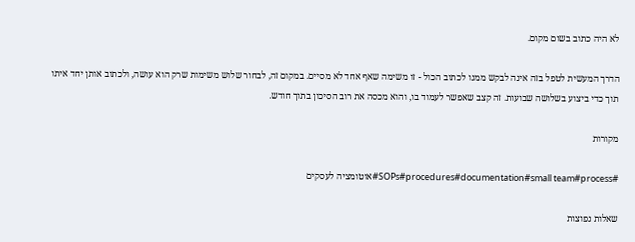לא היה כתוב בשום מקום.

הדרך המעשית לטפל בזה אינה לבקש ממנו לכתוב הכול - זו משימה שאף אחד לא מסיים. במקום זה, לבחור שלוש משימות שרק הוא עושה, ולכתוב אותן יחד איתו תוך כדי ביצוע בשלושה שבועות. זה קצב שאפשר לעמוד בו, והוא מכסה את רוב הסיכון בתוך חודש.

מקורות

#SOPs#procedures#documentation#small team#process#אוטומציה לעסקים

שאלות נפוצות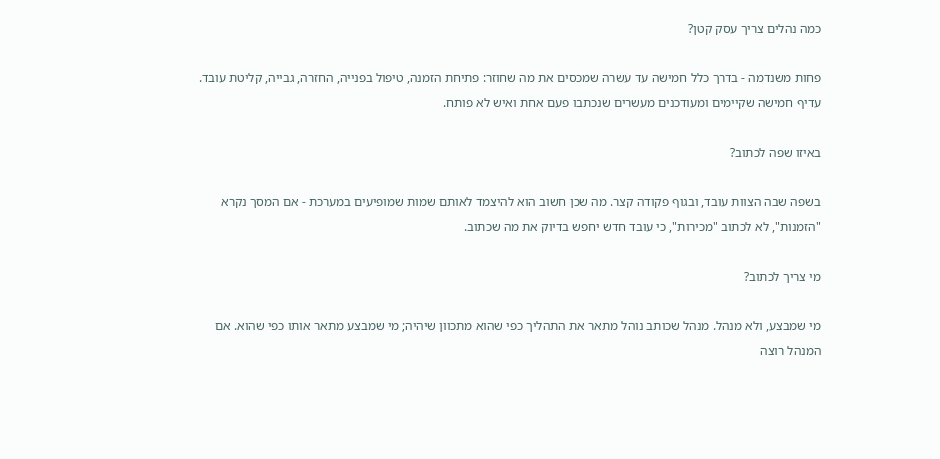כמה נהלים צריך עסק קטן?

פחות משנדמה - בדרך כלל חמישה עד עשרה שמכסים את מה שחוזר: פתיחת הזמנה, טיפול בפנייה, החזרה, גבייה, קליטת עובד. עדיף חמישה שקיימים ומעודכנים מעשרים שנכתבו פעם אחת ואיש לא פותח.

באיזו שפה לכתוב?

בשפה שבה הצוות עובד, ובגוף פקודה קצר. מה שכן חשוב הוא להיצמד לאותם שמות שמופיעים במערכת - אם המסך נקרא "הזמנות", לא לכתוב "מכירות", כי עובד חדש יחפש בדיוק את מה שכתוב.

מי צריך לכתוב?

מי שמבצע, ולא מנהל. מנהל שכותב נוהל מתאר את התהליך כפי שהוא מתכוון שיהיה; מי שמבצע מתאר אותו כפי שהוא. אם המנהל רוצה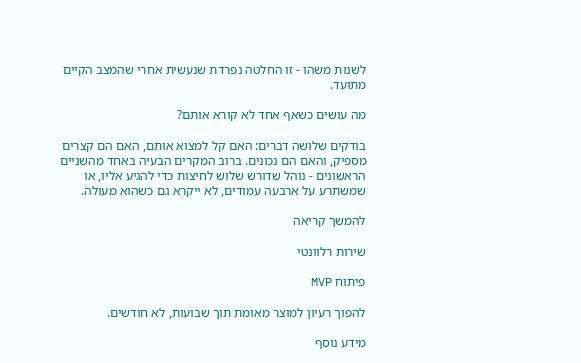לשנות משהו - זו החלטה נפרדת שנעשית אחרי שהמצב הקיים מתועד.

מה עושים כשאף אחד לא קורא אותם?

בודקים שלושה דברים: האם קל למצוא אותם, האם הם קצרים מספיק, והאם הם נכונים. ברוב המקרים הבעיה באחד מהשניים הראשונים - נוהל שדורש שלוש לחיצות כדי להגיע אליו, או שמשתרע על ארבעה עמודים, לא ייקרא גם כשהוא מעולה.

להמשך קריאה

שירות רלוונטי

פיתוח MVP

להפוך רעיון למוצר מאומת תוך שבועות, לא חודשים.

מידע נוסף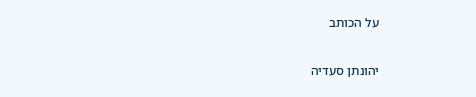על הכותב

יהונתן סעדיה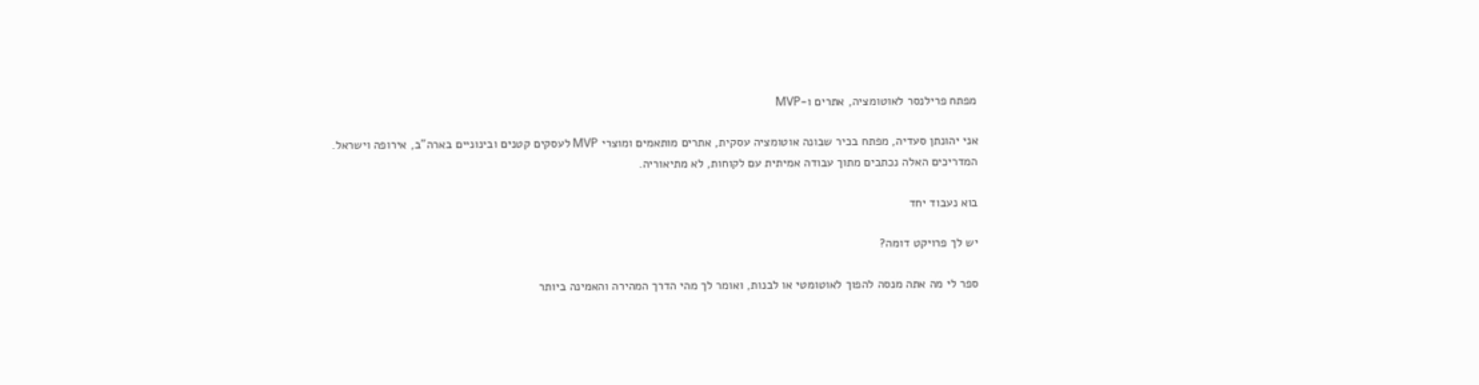מפתח פרילנסר לאוטומציה, אתרים ו-MVP

אני יהונתן סעדיה, מפתח בכיר שבונה אוטומציה עסקית, אתרים מותאמים ומוצרי MVP לעסקים קטנים ובינוניים בארה"ב, אירופה וישראל. המדריכים האלה נכתבים מתוך עבודה אמיתית עם לקוחות, לא מתיאוריה.

בוא נעבוד יחד

יש לך פרויקט דומה?

ספר לי מה אתה מנסה להפוך לאוטומטי או לבנות, ואומר לך מהי הדרך המהירה והאמינה ביותר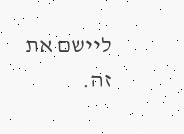ליישם את זה.